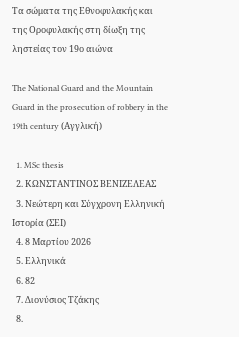Τα σώματα της Εθνοφυλακής και της Οροφυλακής στη δίωξη της ληστείας τον 19ο αιώνα

The National Guard and the Mountain Guard in the prosecution of robbery in the 19th century (Αγγλική)

  1. MSc thesis
  2. ΚΩΝΣΤΑΝΤΙΝΟΣ ΒΕΝΙΖΕΛΕΑΣ
  3. Νεώτερη και Σύγχρονη Ελληνική Ιστορία (ΣΕΙ)
  4. 8 Μαρτίου 2026
  5. Ελληνικά
  6. 82
  7. Διονύσιος Τζάκης
  8.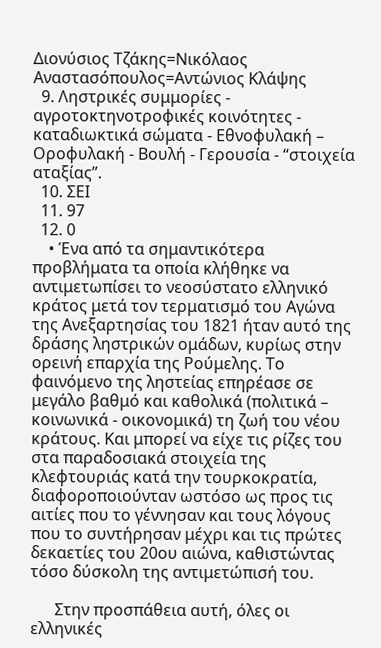Διονύσιος Τζάκης=Νικόλαος Αναστασόπουλος=Αντώνιος Κλάψης
  9. Ληστρικές συμμορίες - αγροτοκτηνοτροφικές κοινότητες - καταδιωκτικά σώματα - Εθνοφυλακή – Οροφυλακή - Βουλή - Γερουσία - “στοιχεία αταξίας”.
  10. ΣΕΙ
  11. 97
  12. 0
    • Ένα από τα σημαντικότερα προβλήματα τα οποία κλήθηκε να αντιμετωπίσει το νεοσύστατο ελληνικό κράτος μετά τον τερματισμό του Αγώνα της Ανεξαρτησίας του 1821 ήταν αυτό της δράσης ληστρικών ομάδων, κυρίως στην ορεινή επαρχία της Ρούμελης. Το φαινόμενο της ληστείας επηρέασε σε μεγάλο βαθμό και καθολικά (πολιτικά – κοινωνικά - οικονομικά) τη ζωή του νέου κράτους. Και μπορεί να είχε τις ρίζες του στα παραδοσιακά στοιχεία της κλεφτουριάς κατά την τουρκοκρατία, διαφοροποιούνταν ωστόσο ως προς τις αιτίες που το γέννησαν και τους λόγους που το συντήρησαν μέχρι και τις πρώτες δεκαετίες του 20ου αιώνα, καθιστώντας τόσο δύσκολη της αντιμετώπισή του.

      Στην προσπάθεια αυτή, όλες οι ελληνικές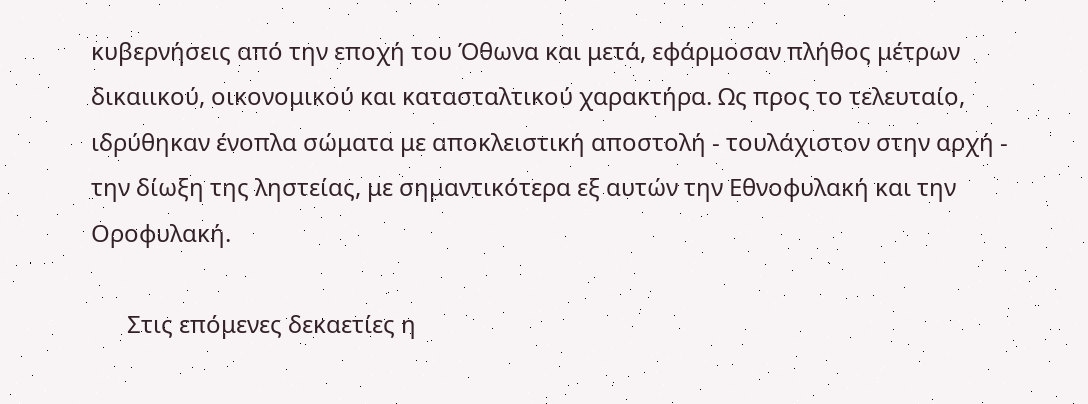κυβερνήσεις από την εποχή του Όθωνα και μετά, εφάρμοσαν πλήθος μέτρων δικαιικού, οικονομικού και κατασταλτικού χαρακτήρα. Ως προς το τελευταίο, ιδρύθηκαν ένοπλα σώματα με αποκλειστική αποστολή - τουλάχιστον στην αρχή - την δίωξη της ληστείας, με σημαντικότερα εξ αυτών την Εθνοφυλακή και την Οροφυλακή.

      Στις επόμενες δεκαετίες η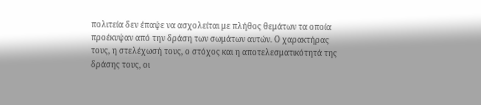πολιτεία δεν έπαψε να ασχολείται με πλήθος θεμάτων τα οποία προέκυψαν από την δράση των σωμάτων αυτών. Ο χαρακτήρας τους, η στελέχωσή τους, ο στόχος και η αποτελεσματικότητά της δράσης τους, οι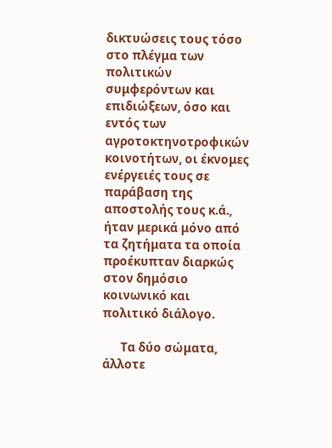δικτυώσεις τους τόσο στο πλέγμα των πολιτικών συμφερόντων και επιδιώξεων, όσο και εντός των αγροτοκτηνοτροφικών κοινοτήτων, οι έκνομες ενέργειές τους σε παράβαση της αποστολής τους κ.ά., ήταν μερικά μόνο από τα ζητήματα τα οποία προέκυπταν διαρκώς στον δημόσιο κοινωνικό και πολιτικό διάλογο.

      Τα δύο σώματα, άλλοτε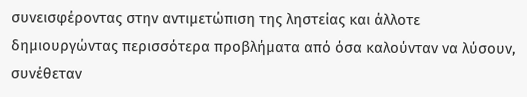συνεισφέροντας στην αντιμετώπιση της ληστείας και άλλοτε δημιουργώντας περισσότερα προβλήματα από όσα καλούνταν να λύσουν, συνέθεταν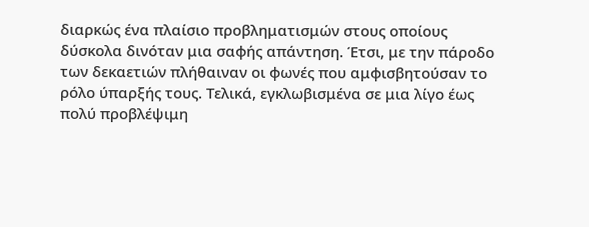διαρκώς ένα πλαίσιο προβληματισμών στους οποίους δύσκολα δινόταν μια σαφής απάντηση. Έτσι, με την πάροδο των δεκαετιών πλήθαιναν οι φωνές που αμφισβητούσαν το ρόλο ύπαρξής τους. Τελικά, εγκλωβισμένα σε μια λίγο έως πολύ προβλέψιμη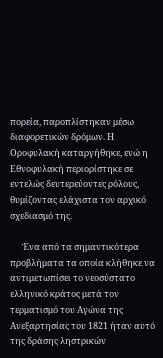πορεία, παροπλίστηκαν μέσω διαφορετικών δρόμων. Η Οροφυλακή καταργήθηκε, ενώ η Εθνοφυλακή περιορίστηκε σε εντελώς δευτερεύοντες ρόλους, θυμίζοντας ελάχιστα τον αρχικό σχεδιασμό της.

      Ένα από τα σημαντικότερα προβλήματα τα οποία κλήθηκε να αντιμετωπίσει το νεοσύστατο ελληνικό κράτος μετά τον τερματισμό του Αγώνα της Ανεξαρτησίας του 1821 ήταν αυτό της δράσης ληστρικών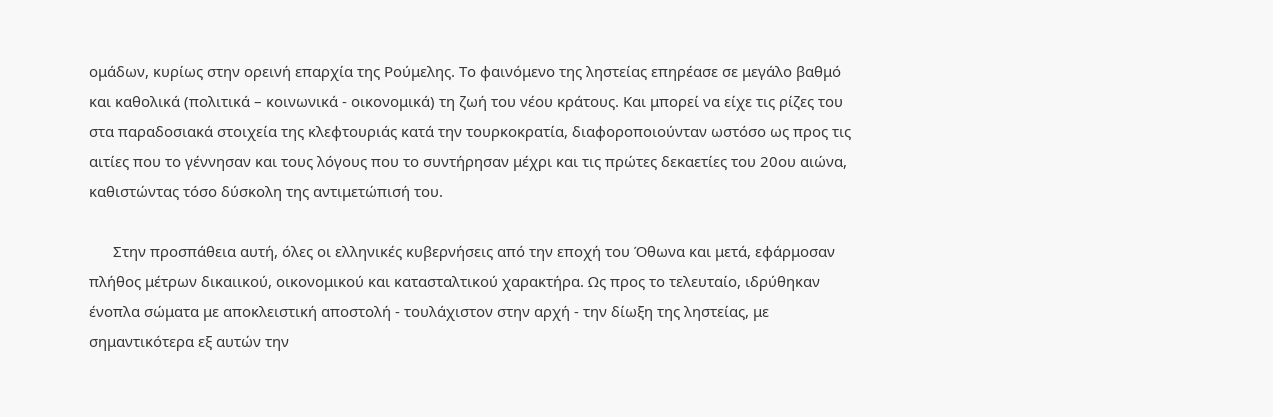ομάδων, κυρίως στην ορεινή επαρχία της Ρούμελης. Το φαινόμενο της ληστείας επηρέασε σε μεγάλο βαθμό και καθολικά (πολιτικά – κοινωνικά - οικονομικά) τη ζωή του νέου κράτους. Και μπορεί να είχε τις ρίζες του στα παραδοσιακά στοιχεία της κλεφτουριάς κατά την τουρκοκρατία, διαφοροποιούνταν ωστόσο ως προς τις αιτίες που το γέννησαν και τους λόγους που το συντήρησαν μέχρι και τις πρώτες δεκαετίες του 20ου αιώνα, καθιστώντας τόσο δύσκολη της αντιμετώπισή του.

      Στην προσπάθεια αυτή, όλες οι ελληνικές κυβερνήσεις από την εποχή του Όθωνα και μετά, εφάρμοσαν πλήθος μέτρων δικαιικού, οικονομικού και κατασταλτικού χαρακτήρα. Ως προς το τελευταίο, ιδρύθηκαν ένοπλα σώματα με αποκλειστική αποστολή - τουλάχιστον στην αρχή - την δίωξη της ληστείας, με σημαντικότερα εξ αυτών την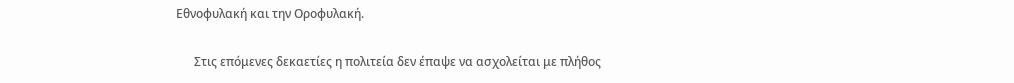Εθνοφυλακή και την Οροφυλακή.

      Στις επόμενες δεκαετίες η πολιτεία δεν έπαψε να ασχολείται με πλήθος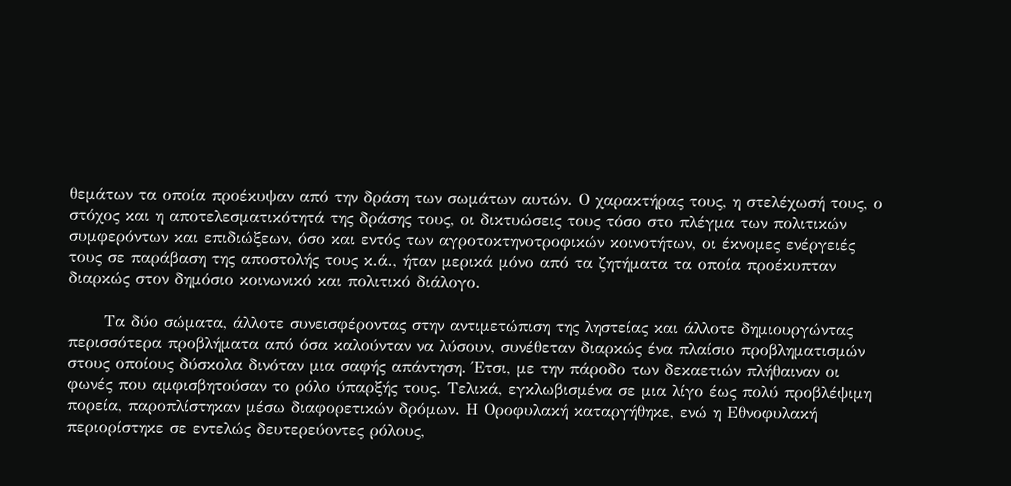θεμάτων τα οποία προέκυψαν από την δράση των σωμάτων αυτών. Ο χαρακτήρας τους, η στελέχωσή τους, ο στόχος και η αποτελεσματικότητά της δράσης τους, οι δικτυώσεις τους τόσο στο πλέγμα των πολιτικών συμφερόντων και επιδιώξεων, όσο και εντός των αγροτοκτηνοτροφικών κοινοτήτων, οι έκνομες ενέργειές τους σε παράβαση της αποστολής τους κ.ά., ήταν μερικά μόνο από τα ζητήματα τα οποία προέκυπταν διαρκώς στον δημόσιο κοινωνικό και πολιτικό διάλογο.

      Τα δύο σώματα, άλλοτε συνεισφέροντας στην αντιμετώπιση της ληστείας και άλλοτε δημιουργώντας περισσότερα προβλήματα από όσα καλούνταν να λύσουν, συνέθεταν διαρκώς ένα πλαίσιο προβληματισμών στους οποίους δύσκολα δινόταν μια σαφής απάντηση. Έτσι, με την πάροδο των δεκαετιών πλήθαιναν οι φωνές που αμφισβητούσαν το ρόλο ύπαρξής τους. Τελικά, εγκλωβισμένα σε μια λίγο έως πολύ προβλέψιμη πορεία, παροπλίστηκαν μέσω διαφορετικών δρόμων. Η Οροφυλακή καταργήθηκε, ενώ η Εθνοφυλακή περιορίστηκε σε εντελώς δευτερεύοντες ρόλους,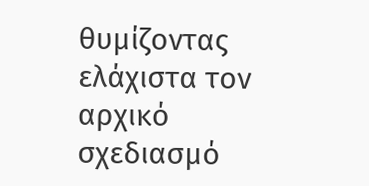θυμίζοντας ελάχιστα τον αρχικό σχεδιασμό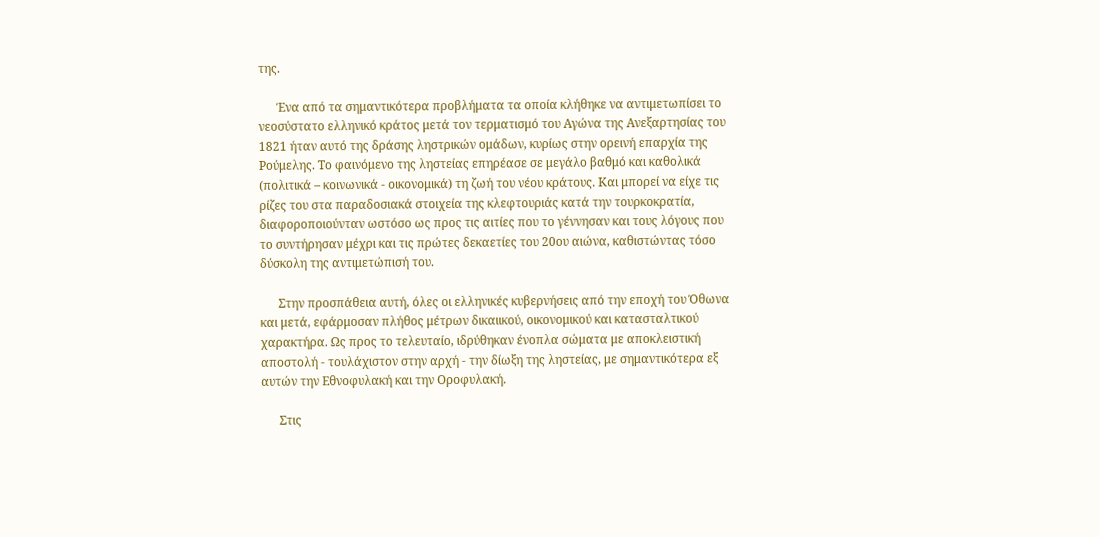της.

      Ένα από τα σημαντικότερα προβλήματα τα οποία κλήθηκε να αντιμετωπίσει το νεοσύστατο ελληνικό κράτος μετά τον τερματισμό του Αγώνα της Ανεξαρτησίας του 1821 ήταν αυτό της δράσης ληστρικών ομάδων, κυρίως στην ορεινή επαρχία της Ρούμελης. Το φαινόμενο της ληστείας επηρέασε σε μεγάλο βαθμό και καθολικά (πολιτικά – κοινωνικά - οικονομικά) τη ζωή του νέου κράτους. Και μπορεί να είχε τις ρίζες του στα παραδοσιακά στοιχεία της κλεφτουριάς κατά την τουρκοκρατία, διαφοροποιούνταν ωστόσο ως προς τις αιτίες που το γέννησαν και τους λόγους που το συντήρησαν μέχρι και τις πρώτες δεκαετίες του 20ου αιώνα, καθιστώντας τόσο δύσκολη της αντιμετώπισή του.

      Στην προσπάθεια αυτή, όλες οι ελληνικές κυβερνήσεις από την εποχή του Όθωνα και μετά, εφάρμοσαν πλήθος μέτρων δικαιικού, οικονομικού και κατασταλτικού χαρακτήρα. Ως προς το τελευταίο, ιδρύθηκαν ένοπλα σώματα με αποκλειστική αποστολή - τουλάχιστον στην αρχή - την δίωξη της ληστείας, με σημαντικότερα εξ αυτών την Εθνοφυλακή και την Οροφυλακή.

      Στις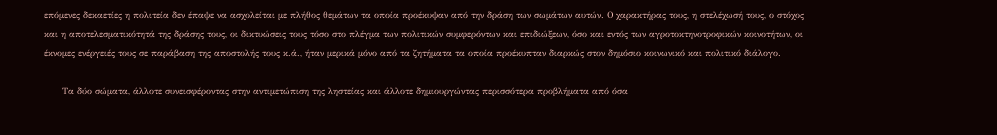επόμενες δεκαετίες η πολιτεία δεν έπαψε να ασχολείται με πλήθος θεμάτων τα οποία προέκυψαν από την δράση των σωμάτων αυτών. Ο χαρακτήρας τους, η στελέχωσή τους, ο στόχος και η αποτελεσματικότητά της δράσης τους, οι δικτυώσεις τους τόσο στο πλέγμα των πολιτικών συμφερόντων και επιδιώξεων, όσο και εντός των αγροτοκτηνοτροφικών κοινοτήτων, οι έκνομες ενέργειές τους σε παράβαση της αποστολής τους κ.ά., ήταν μερικά μόνο από τα ζητήματα τα οποία προέκυπταν διαρκώς στον δημόσιο κοινωνικό και πολιτικό διάλογο.

      Τα δύο σώματα, άλλοτε συνεισφέροντας στην αντιμετώπιση της ληστείας και άλλοτε δημιουργώντας περισσότερα προβλήματα από όσα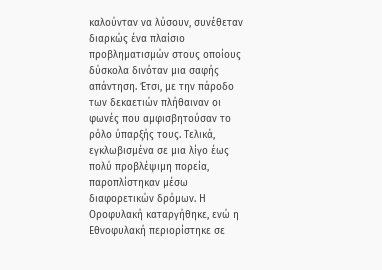καλούνταν να λύσουν, συνέθεταν διαρκώς ένα πλαίσιο προβληματισμών στους οποίους δύσκολα δινόταν μια σαφής απάντηση. Έτσι, με την πάροδο των δεκαετιών πλήθαιναν οι φωνές που αμφισβητούσαν το ρόλο ύπαρξής τους. Τελικά, εγκλωβισμένα σε μια λίγο έως πολύ προβλέψιμη πορεία, παροπλίστηκαν μέσω διαφορετικών δρόμων. Η Οροφυλακή καταργήθηκε, ενώ η Εθνοφυλακή περιορίστηκε σε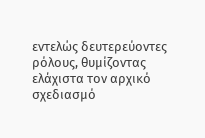εντελώς δευτερεύοντες ρόλους, θυμίζοντας ελάχιστα τον αρχικό σχεδιασμό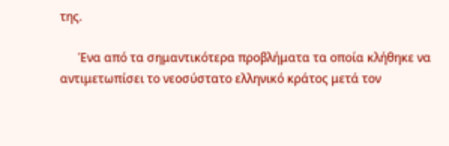της.

      Ένα από τα σημαντικότερα προβλήματα τα οποία κλήθηκε να αντιμετωπίσει το νεοσύστατο ελληνικό κράτος μετά τον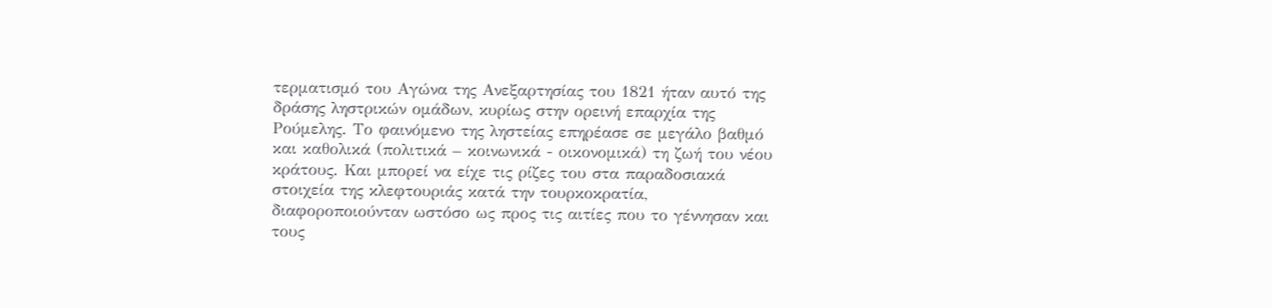τερματισμό του Αγώνα της Ανεξαρτησίας του 1821 ήταν αυτό της δράσης ληστρικών ομάδων, κυρίως στην ορεινή επαρχία της Ρούμελης. Το φαινόμενο της ληστείας επηρέασε σε μεγάλο βαθμό και καθολικά (πολιτικά – κοινωνικά - οικονομικά) τη ζωή του νέου κράτους. Και μπορεί να είχε τις ρίζες του στα παραδοσιακά στοιχεία της κλεφτουριάς κατά την τουρκοκρατία, διαφοροποιούνταν ωστόσο ως προς τις αιτίες που το γέννησαν και τους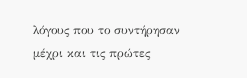λόγους που το συντήρησαν μέχρι και τις πρώτες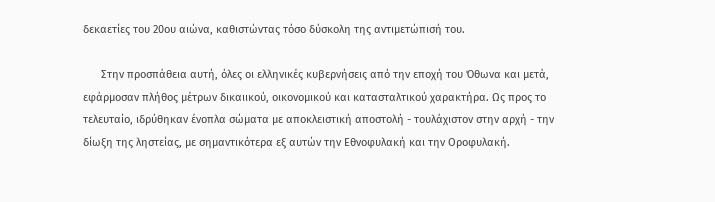δεκαετίες του 20ου αιώνα, καθιστώντας τόσο δύσκολη της αντιμετώπισή του.

      Στην προσπάθεια αυτή, όλες οι ελληνικές κυβερνήσεις από την εποχή του Όθωνα και μετά, εφάρμοσαν πλήθος μέτρων δικαιικού, οικονομικού και κατασταλτικού χαρακτήρα. Ως προς το τελευταίο, ιδρύθηκαν ένοπλα σώματα με αποκλειστική αποστολή - τουλάχιστον στην αρχή - την δίωξη της ληστείας, με σημαντικότερα εξ αυτών την Εθνοφυλακή και την Οροφυλακή.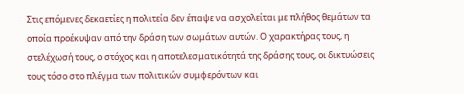Στις επόμενες δεκαετίες η πολιτεία δεν έπαψε να ασχολείται με πλήθος θεμάτων τα οποία προέκυψαν από την δράση των σωμάτων αυτών. Ο χαρακτήρας τους, η στελέχωσή τους, ο στόχος και η αποτελεσματικότητά της δράσης τους, οι δικτυώσεις τους τόσο στο πλέγμα των πολιτικών συμφερόντων και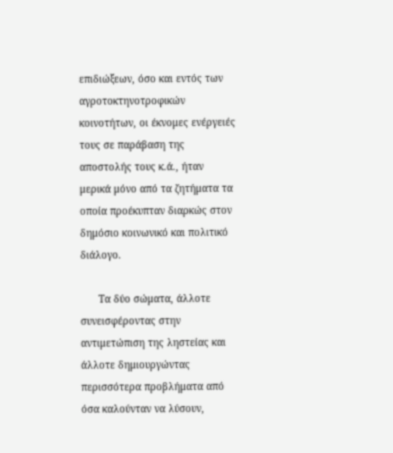επιδιώξεων, όσο και εντός των αγροτοκτηνοτροφικών κοινοτήτων, οι έκνομες ενέργειές τους σε παράβαση της αποστολής τους κ.ά., ήταν μερικά μόνο από τα ζητήματα τα οποία προέκυπταν διαρκώς στον δημόσιο κοινωνικό και πολιτικό διάλογο.

      Τα δύο σώματα, άλλοτε συνεισφέροντας στην αντιμετώπιση της ληστείας και άλλοτε δημιουργώντας περισσότερα προβλήματα από όσα καλούνταν να λύσουν,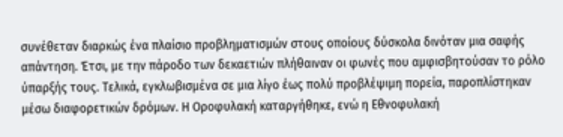συνέθεταν διαρκώς ένα πλαίσιο προβληματισμών στους οποίους δύσκολα δινόταν μια σαφής απάντηση. Έτσι, με την πάροδο των δεκαετιών πλήθαιναν οι φωνές που αμφισβητούσαν το ρόλο ύπαρξής τους. Τελικά, εγκλωβισμένα σε μια λίγο έως πολύ προβλέψιμη πορεία, παροπλίστηκαν μέσω διαφορετικών δρόμων. Η Οροφυλακή καταργήθηκε, ενώ η Εθνοφυλακή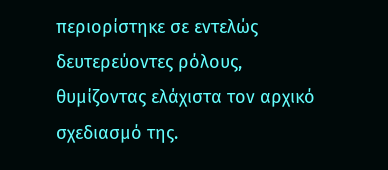περιορίστηκε σε εντελώς δευτερεύοντες ρόλους, θυμίζοντας ελάχιστα τον αρχικό σχεδιασμό της.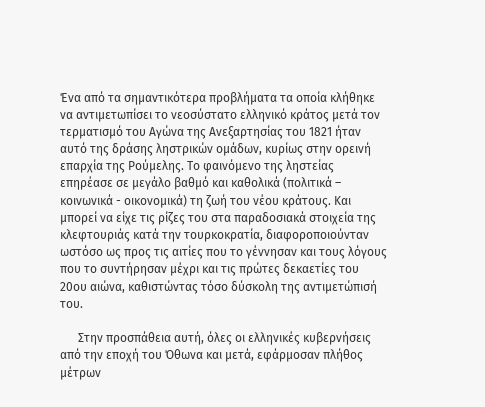Ένα από τα σημαντικότερα προβλήματα τα οποία κλήθηκε να αντιμετωπίσει το νεοσύστατο ελληνικό κράτος μετά τον τερματισμό του Αγώνα της Ανεξαρτησίας του 1821 ήταν αυτό της δράσης ληστρικών ομάδων, κυρίως στην ορεινή επαρχία της Ρούμελης. Το φαινόμενο της ληστείας επηρέασε σε μεγάλο βαθμό και καθολικά (πολιτικά – κοινωνικά - οικονομικά) τη ζωή του νέου κράτους. Και μπορεί να είχε τις ρίζες του στα παραδοσιακά στοιχεία της κλεφτουριάς κατά την τουρκοκρατία, διαφοροποιούνταν ωστόσο ως προς τις αιτίες που το γέννησαν και τους λόγους που το συντήρησαν μέχρι και τις πρώτες δεκαετίες του 20ου αιώνα, καθιστώντας τόσο δύσκολη της αντιμετώπισή του.

      Στην προσπάθεια αυτή, όλες οι ελληνικές κυβερνήσεις από την εποχή του Όθωνα και μετά, εφάρμοσαν πλήθος μέτρων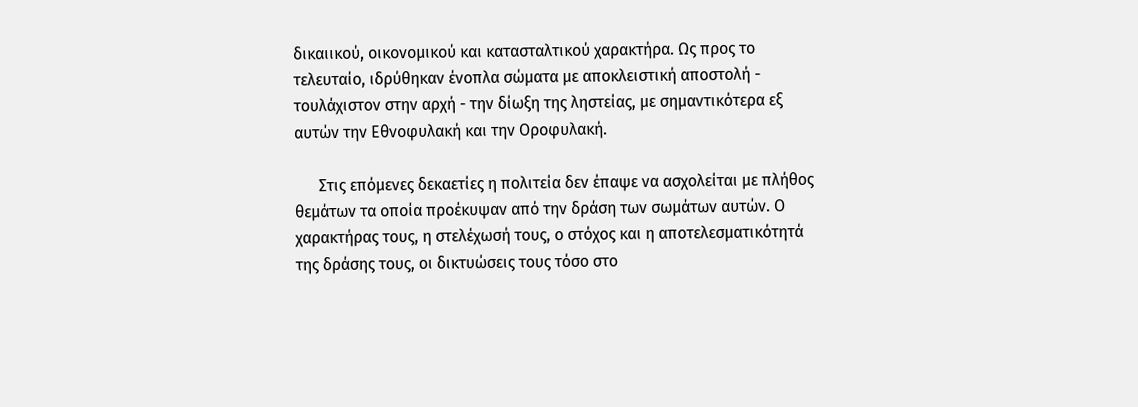δικαιικού, οικονομικού και κατασταλτικού χαρακτήρα. Ως προς το τελευταίο, ιδρύθηκαν ένοπλα σώματα με αποκλειστική αποστολή - τουλάχιστον στην αρχή - την δίωξη της ληστείας, με σημαντικότερα εξ αυτών την Εθνοφυλακή και την Οροφυλακή.

      Στις επόμενες δεκαετίες η πολιτεία δεν έπαψε να ασχολείται με πλήθος θεμάτων τα οποία προέκυψαν από την δράση των σωμάτων αυτών. Ο χαρακτήρας τους, η στελέχωσή τους, ο στόχος και η αποτελεσματικότητά της δράσης τους, οι δικτυώσεις τους τόσο στο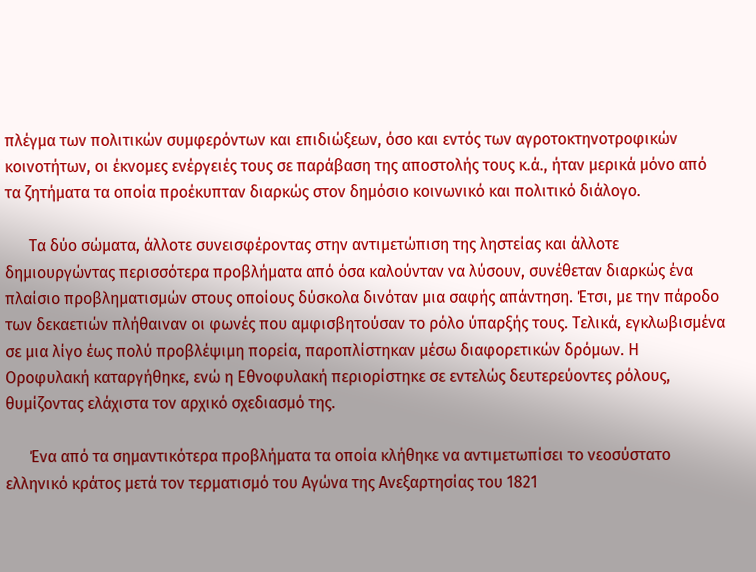πλέγμα των πολιτικών συμφερόντων και επιδιώξεων, όσο και εντός των αγροτοκτηνοτροφικών κοινοτήτων, οι έκνομες ενέργειές τους σε παράβαση της αποστολής τους κ.ά., ήταν μερικά μόνο από τα ζητήματα τα οποία προέκυπταν διαρκώς στον δημόσιο κοινωνικό και πολιτικό διάλογο.

      Τα δύο σώματα, άλλοτε συνεισφέροντας στην αντιμετώπιση της ληστείας και άλλοτε δημιουργώντας περισσότερα προβλήματα από όσα καλούνταν να λύσουν, συνέθεταν διαρκώς ένα πλαίσιο προβληματισμών στους οποίους δύσκολα δινόταν μια σαφής απάντηση. Έτσι, με την πάροδο των δεκαετιών πλήθαιναν οι φωνές που αμφισβητούσαν το ρόλο ύπαρξής τους. Τελικά, εγκλωβισμένα σε μια λίγο έως πολύ προβλέψιμη πορεία, παροπλίστηκαν μέσω διαφορετικών δρόμων. Η Οροφυλακή καταργήθηκε, ενώ η Εθνοφυλακή περιορίστηκε σε εντελώς δευτερεύοντες ρόλους, θυμίζοντας ελάχιστα τον αρχικό σχεδιασμό της.

      Ένα από τα σημαντικότερα προβλήματα τα οποία κλήθηκε να αντιμετωπίσει το νεοσύστατο ελληνικό κράτος μετά τον τερματισμό του Αγώνα της Ανεξαρτησίας του 1821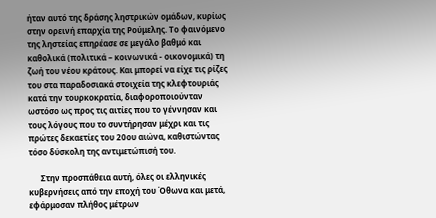ήταν αυτό της δράσης ληστρικών ομάδων, κυρίως στην ορεινή επαρχία της Ρούμελης. Το φαινόμενο της ληστείας επηρέασε σε μεγάλο βαθμό και καθολικά (πολιτικά – κοινωνικά - οικονομικά) τη ζωή του νέου κράτους. Και μπορεί να είχε τις ρίζες του στα παραδοσιακά στοιχεία της κλεφτουριάς κατά την τουρκοκρατία, διαφοροποιούνταν ωστόσο ως προς τις αιτίες που το γέννησαν και τους λόγους που το συντήρησαν μέχρι και τις πρώτες δεκαετίες του 20ου αιώνα, καθιστώντας τόσο δύσκολη της αντιμετώπισή του.

      Στην προσπάθεια αυτή, όλες οι ελληνικές κυβερνήσεις από την εποχή του Όθωνα και μετά, εφάρμοσαν πλήθος μέτρων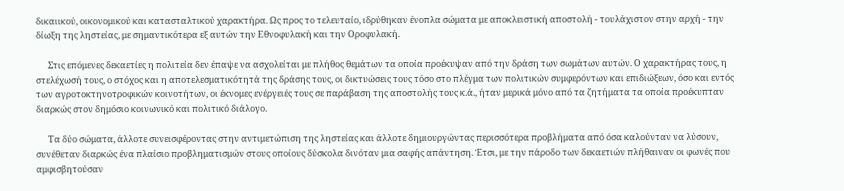δικαιικού, οικονομικού και κατασταλτικού χαρακτήρα. Ως προς το τελευταίο, ιδρύθηκαν ένοπλα σώματα με αποκλειστική αποστολή - τουλάχιστον στην αρχή - την δίωξη της ληστείας, με σημαντικότερα εξ αυτών την Εθνοφυλακή και την Οροφυλακή.

      Στις επόμενες δεκαετίες η πολιτεία δεν έπαψε να ασχολείται με πλήθος θεμάτων τα οποία προέκυψαν από την δράση των σωμάτων αυτών. Ο χαρακτήρας τους, η στελέχωσή τους, ο στόχος και η αποτελεσματικότητά της δράσης τους, οι δικτυώσεις τους τόσο στο πλέγμα των πολιτικών συμφερόντων και επιδιώξεων, όσο και εντός των αγροτοκτηνοτροφικών κοινοτήτων, οι έκνομες ενέργειές τους σε παράβαση της αποστολής τους κ.ά., ήταν μερικά μόνο από τα ζητήματα τα οποία προέκυπταν διαρκώς στον δημόσιο κοινωνικό και πολιτικό διάλογο.

      Τα δύο σώματα, άλλοτε συνεισφέροντας στην αντιμετώπιση της ληστείας και άλλοτε δημιουργώντας περισσότερα προβλήματα από όσα καλούνταν να λύσουν, συνέθεταν διαρκώς ένα πλαίσιο προβληματισμών στους οποίους δύσκολα δινόταν μια σαφής απάντηση. Έτσι, με την πάροδο των δεκαετιών πλήθαιναν οι φωνές που αμφισβητούσαν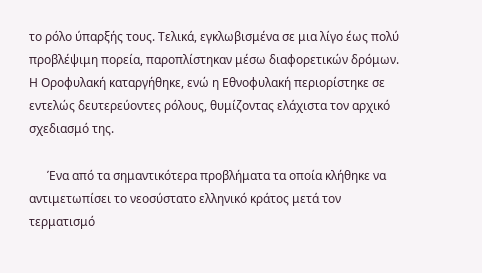το ρόλο ύπαρξής τους. Τελικά, εγκλωβισμένα σε μια λίγο έως πολύ προβλέψιμη πορεία, παροπλίστηκαν μέσω διαφορετικών δρόμων. Η Οροφυλακή καταργήθηκε, ενώ η Εθνοφυλακή περιορίστηκε σε εντελώς δευτερεύοντες ρόλους, θυμίζοντας ελάχιστα τον αρχικό σχεδιασμό της.

      Ένα από τα σημαντικότερα προβλήματα τα οποία κλήθηκε να αντιμετωπίσει το νεοσύστατο ελληνικό κράτος μετά τον τερματισμό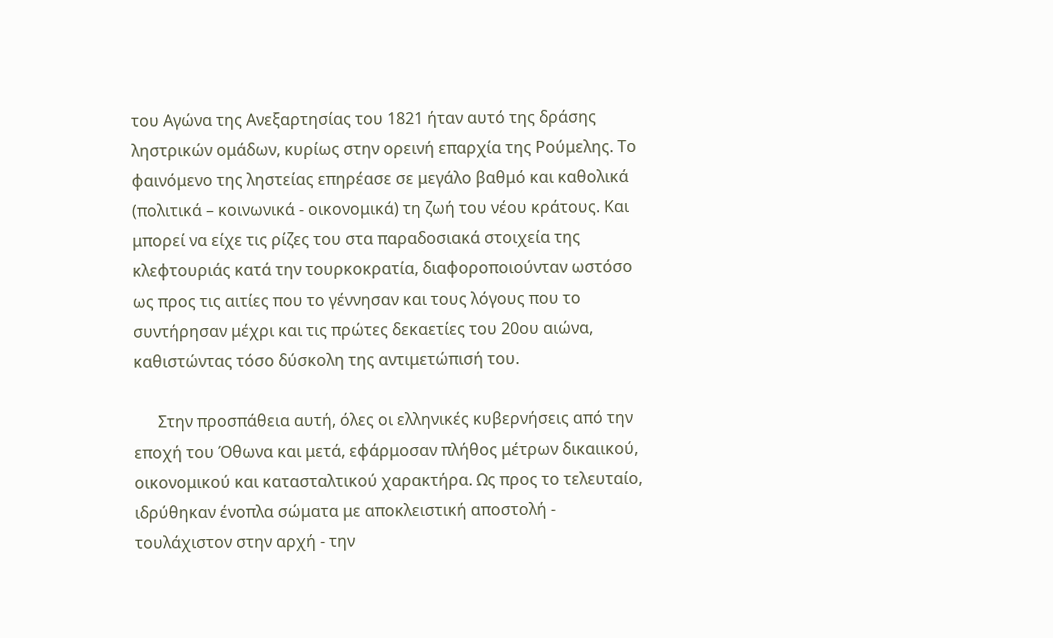του Αγώνα της Ανεξαρτησίας του 1821 ήταν αυτό της δράσης ληστρικών ομάδων, κυρίως στην ορεινή επαρχία της Ρούμελης. Το φαινόμενο της ληστείας επηρέασε σε μεγάλο βαθμό και καθολικά (πολιτικά – κοινωνικά - οικονομικά) τη ζωή του νέου κράτους. Και μπορεί να είχε τις ρίζες του στα παραδοσιακά στοιχεία της κλεφτουριάς κατά την τουρκοκρατία, διαφοροποιούνταν ωστόσο ως προς τις αιτίες που το γέννησαν και τους λόγους που το συντήρησαν μέχρι και τις πρώτες δεκαετίες του 20ου αιώνα, καθιστώντας τόσο δύσκολη της αντιμετώπισή του.

      Στην προσπάθεια αυτή, όλες οι ελληνικές κυβερνήσεις από την εποχή του Όθωνα και μετά, εφάρμοσαν πλήθος μέτρων δικαιικού, οικονομικού και κατασταλτικού χαρακτήρα. Ως προς το τελευταίο, ιδρύθηκαν ένοπλα σώματα με αποκλειστική αποστολή - τουλάχιστον στην αρχή - την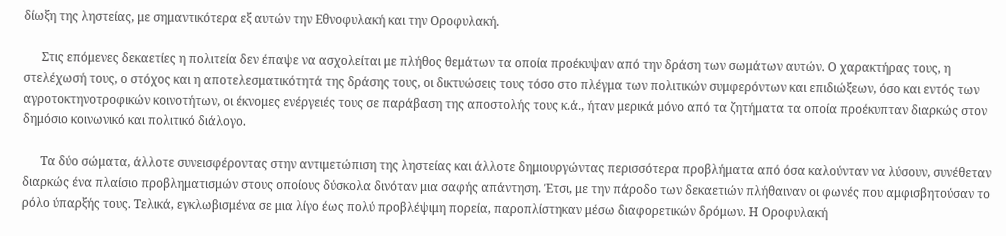δίωξη της ληστείας, με σημαντικότερα εξ αυτών την Εθνοφυλακή και την Οροφυλακή.

      Στις επόμενες δεκαετίες η πολιτεία δεν έπαψε να ασχολείται με πλήθος θεμάτων τα οποία προέκυψαν από την δράση των σωμάτων αυτών. Ο χαρακτήρας τους, η στελέχωσή τους, ο στόχος και η αποτελεσματικότητά της δράσης τους, οι δικτυώσεις τους τόσο στο πλέγμα των πολιτικών συμφερόντων και επιδιώξεων, όσο και εντός των αγροτοκτηνοτροφικών κοινοτήτων, οι έκνομες ενέργειές τους σε παράβαση της αποστολής τους κ.ά., ήταν μερικά μόνο από τα ζητήματα τα οποία προέκυπταν διαρκώς στον δημόσιο κοινωνικό και πολιτικό διάλογο.

      Τα δύο σώματα, άλλοτε συνεισφέροντας στην αντιμετώπιση της ληστείας και άλλοτε δημιουργώντας περισσότερα προβλήματα από όσα καλούνταν να λύσουν, συνέθεταν διαρκώς ένα πλαίσιο προβληματισμών στους οποίους δύσκολα δινόταν μια σαφής απάντηση. Έτσι, με την πάροδο των δεκαετιών πλήθαιναν οι φωνές που αμφισβητούσαν το ρόλο ύπαρξής τους. Τελικά, εγκλωβισμένα σε μια λίγο έως πολύ προβλέψιμη πορεία, παροπλίστηκαν μέσω διαφορετικών δρόμων. Η Οροφυλακή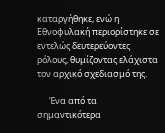καταργήθηκε, ενώ η Εθνοφυλακή περιορίστηκε σε εντελώς δευτερεύοντες ρόλους, θυμίζοντας ελάχιστα τον αρχικό σχεδιασμό της.

      Ένα από τα σημαντικότερα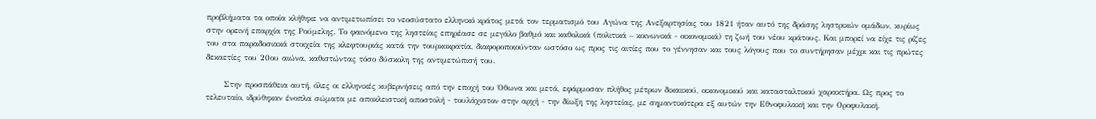προβλήματα τα οποία κλήθηκε να αντιμετωπίσει το νεοσύστατο ελληνικό κράτος μετά τον τερματισμό του Αγώνα της Ανεξαρτησίας του 1821 ήταν αυτό της δράσης ληστρικών ομάδων, κυρίως στην ορεινή επαρχία της Ρούμελης. Το φαινόμενο της ληστείας επηρέασε σε μεγάλο βαθμό και καθολικά (πολιτικά – κοινωνικά - οικονομικά) τη ζωή του νέου κράτους. Και μπορεί να είχε τις ρίζες του στα παραδοσιακά στοιχεία της κλεφτουριάς κατά την τουρκοκρατία, διαφοροποιούνταν ωστόσο ως προς τις αιτίες που το γέννησαν και τους λόγους που το συντήρησαν μέχρι και τις πρώτες δεκαετίες του 20ου αιώνα, καθιστώντας τόσο δύσκολη της αντιμετώπισή του.

      Στην προσπάθεια αυτή, όλες οι ελληνικές κυβερνήσεις από την εποχή του Όθωνα και μετά, εφάρμοσαν πλήθος μέτρων δικαιικού, οικονομικού και κατασταλτικού χαρακτήρα. Ως προς το τελευταίο, ιδρύθηκαν ένοπλα σώματα με αποκλειστική αποστολή - τουλάχιστον στην αρχή - την δίωξη της ληστείας, με σημαντικότερα εξ αυτών την Εθνοφυλακή και την Οροφυλακή.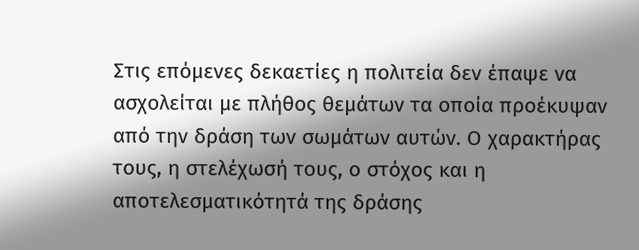Στις επόμενες δεκαετίες η πολιτεία δεν έπαψε να ασχολείται με πλήθος θεμάτων τα οποία προέκυψαν από την δράση των σωμάτων αυτών. Ο χαρακτήρας τους, η στελέχωσή τους, ο στόχος και η αποτελεσματικότητά της δράσης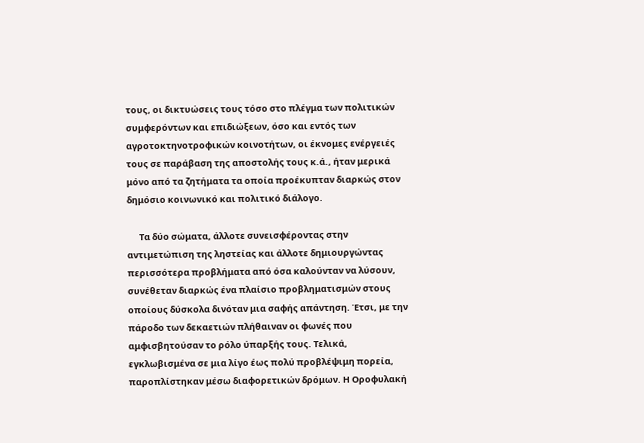τους, οι δικτυώσεις τους τόσο στο πλέγμα των πολιτικών συμφερόντων και επιδιώξεων, όσο και εντός των αγροτοκτηνοτροφικών κοινοτήτων, οι έκνομες ενέργειές τους σε παράβαση της αποστολής τους κ.ά., ήταν μερικά μόνο από τα ζητήματα τα οποία προέκυπταν διαρκώς στον δημόσιο κοινωνικό και πολιτικό διάλογο.

      Τα δύο σώματα, άλλοτε συνεισφέροντας στην αντιμετώπιση της ληστείας και άλλοτε δημιουργώντας περισσότερα προβλήματα από όσα καλούνταν να λύσουν, συνέθεταν διαρκώς ένα πλαίσιο προβληματισμών στους οποίους δύσκολα δινόταν μια σαφής απάντηση. Έτσι, με την πάροδο των δεκαετιών πλήθαιναν οι φωνές που αμφισβητούσαν το ρόλο ύπαρξής τους. Τελικά, εγκλωβισμένα σε μια λίγο έως πολύ προβλέψιμη πορεία, παροπλίστηκαν μέσω διαφορετικών δρόμων. Η Οροφυλακή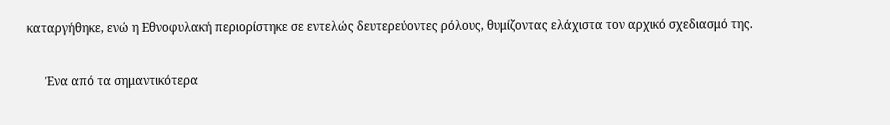καταργήθηκε, ενώ η Εθνοφυλακή περιορίστηκε σε εντελώς δευτερεύοντες ρόλους, θυμίζοντας ελάχιστα τον αρχικό σχεδιασμό της.

      Ένα από τα σημαντικότερα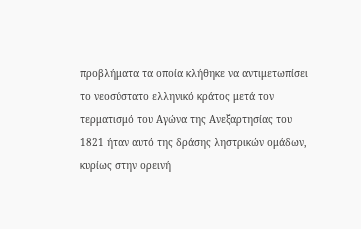προβλήματα τα οποία κλήθηκε να αντιμετωπίσει το νεοσύστατο ελληνικό κράτος μετά τον τερματισμό του Αγώνα της Ανεξαρτησίας του 1821 ήταν αυτό της δράσης ληστρικών ομάδων, κυρίως στην ορεινή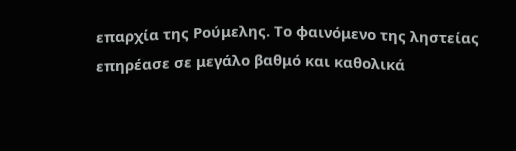επαρχία της Ρούμελης. Το φαινόμενο της ληστείας επηρέασε σε μεγάλο βαθμό και καθολικά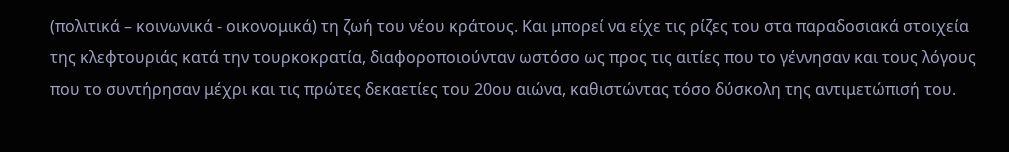(πολιτικά – κοινωνικά - οικονομικά) τη ζωή του νέου κράτους. Και μπορεί να είχε τις ρίζες του στα παραδοσιακά στοιχεία της κλεφτουριάς κατά την τουρκοκρατία, διαφοροποιούνταν ωστόσο ως προς τις αιτίες που το γέννησαν και τους λόγους που το συντήρησαν μέχρι και τις πρώτες δεκαετίες του 20ου αιώνα, καθιστώντας τόσο δύσκολη της αντιμετώπισή του.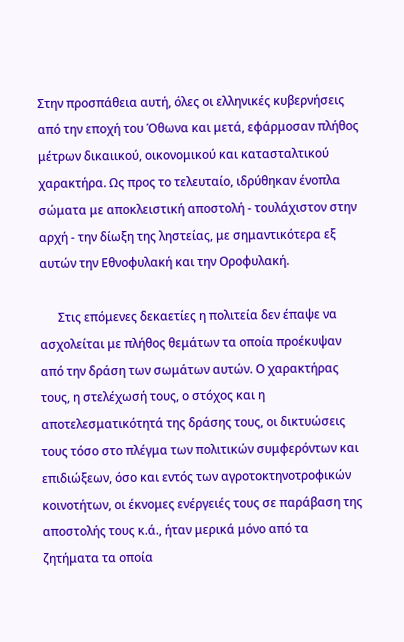Στην προσπάθεια αυτή, όλες οι ελληνικές κυβερνήσεις από την εποχή του Όθωνα και μετά, εφάρμοσαν πλήθος μέτρων δικαιικού, οικονομικού και κατασταλτικού χαρακτήρα. Ως προς το τελευταίο, ιδρύθηκαν ένοπλα σώματα με αποκλειστική αποστολή - τουλάχιστον στην αρχή - την δίωξη της ληστείας, με σημαντικότερα εξ αυτών την Εθνοφυλακή και την Οροφυλακή.

      Στις επόμενες δεκαετίες η πολιτεία δεν έπαψε να ασχολείται με πλήθος θεμάτων τα οποία προέκυψαν από την δράση των σωμάτων αυτών. Ο χαρακτήρας τους, η στελέχωσή τους, ο στόχος και η αποτελεσματικότητά της δράσης τους, οι δικτυώσεις τους τόσο στο πλέγμα των πολιτικών συμφερόντων και επιδιώξεων, όσο και εντός των αγροτοκτηνοτροφικών κοινοτήτων, οι έκνομες ενέργειές τους σε παράβαση της αποστολής τους κ.ά., ήταν μερικά μόνο από τα ζητήματα τα οποία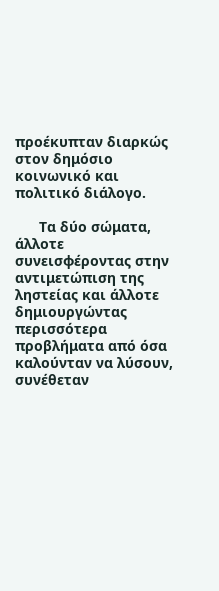προέκυπταν διαρκώς στον δημόσιο κοινωνικό και πολιτικό διάλογο.

      Τα δύο σώματα, άλλοτε συνεισφέροντας στην αντιμετώπιση της ληστείας και άλλοτε δημιουργώντας περισσότερα προβλήματα από όσα καλούνταν να λύσουν, συνέθεταν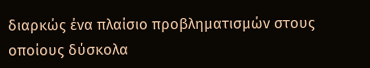διαρκώς ένα πλαίσιο προβληματισμών στους οποίους δύσκολα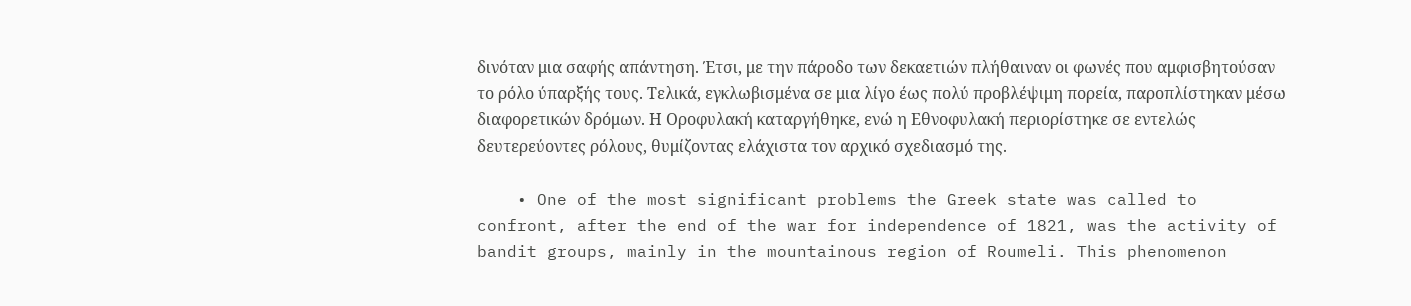δινόταν μια σαφής απάντηση. Έτσι, με την πάροδο των δεκαετιών πλήθαιναν οι φωνές που αμφισβητούσαν το ρόλο ύπαρξής τους. Τελικά, εγκλωβισμένα σε μια λίγο έως πολύ προβλέψιμη πορεία, παροπλίστηκαν μέσω διαφορετικών δρόμων. Η Οροφυλακή καταργήθηκε, ενώ η Εθνοφυλακή περιορίστηκε σε εντελώς δευτερεύοντες ρόλους, θυμίζοντας ελάχιστα τον αρχικό σχεδιασμό της.

    • One of the most significant problems the Greek state was called to confront, after the end of the war for independence of 1821, was the activity of bandit groups, mainly in the mountainous region of Roumeli. This phenomenon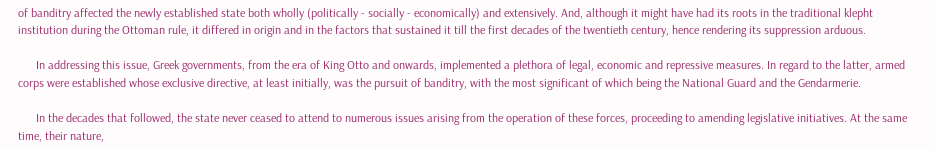of banditry affected the newly established state both wholly (politically - socially - economically) and extensively. And, although it might have had its roots in the traditional klepht institution during the Ottoman rule, it differed in origin and in the factors that sustained it till the first decades of the twentieth century, hence rendering its suppression arduous.

      In addressing this issue, Greek governments, from the era of King Otto and onwards, implemented a plethora of legal, economic and repressive measures. In regard to the latter, armed corps were established whose exclusive directive, at least initially, was the pursuit of banditry, with the most significant of which being the National Guard and the Gendarmerie.

      In the decades that followed, the state never ceased to attend to numerous issues arising from the operation of these forces, proceeding to amending legislative initiatives. At the same time, their nature,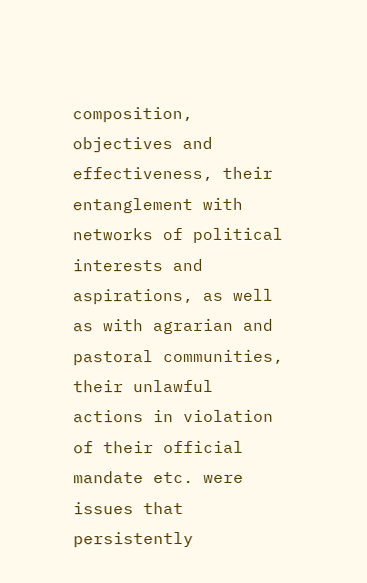composition, objectives and effectiveness, their entanglement with networks of political interests and aspirations, as well as with agrarian and pastoral communities, their unlawful actions in violation of their official mandate etc. were issues that persistently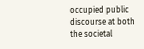occupied public discourse at both the societal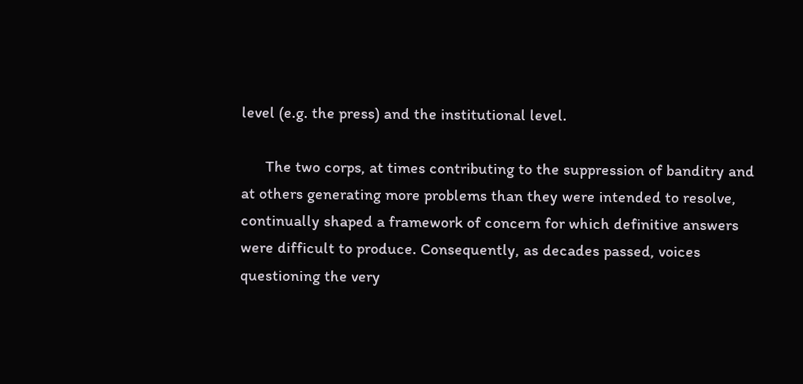level (e.g. the press) and the institutional level.

      The two corps, at times contributing to the suppression of banditry and at others generating more problems than they were intended to resolve, continually shaped a framework of concern for which definitive answers were difficult to produce. Consequently, as decades passed, voices questioning the very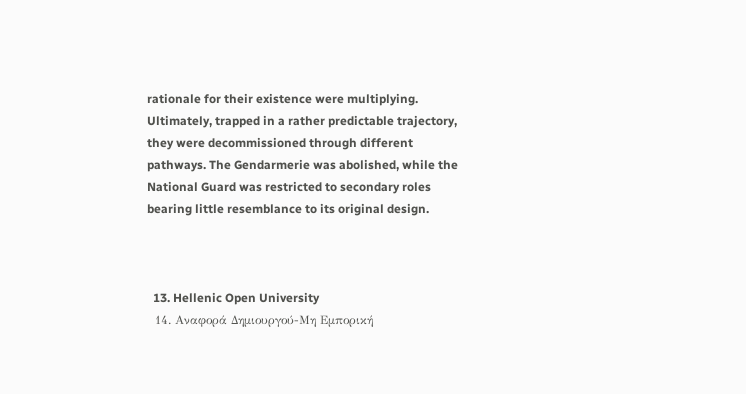rationale for their existence were multiplying. Ultimately, trapped in a rather predictable trajectory, they were decommissioned through different pathways. The Gendarmerie was abolished, while the National Guard was restricted to secondary roles bearing little resemblance to its original design.



  13. Hellenic Open University
  14. Αναφορά Δημιουργού-Μη Εμπορική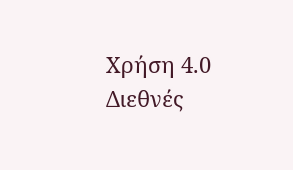Χρήση 4.0 Διεθνές